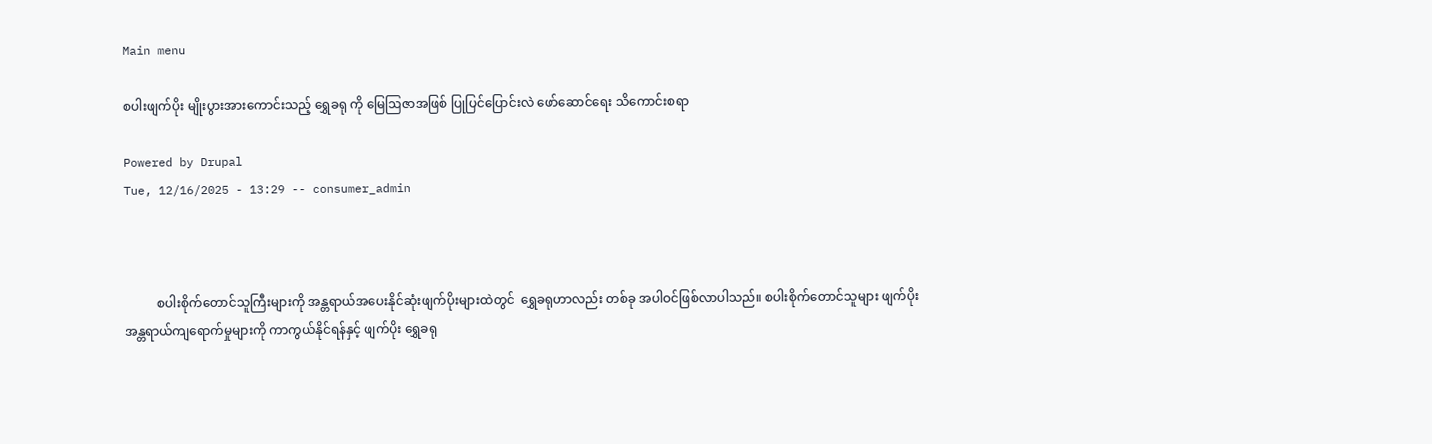Main menu

စပါးဖျက်ပိုး မျိုးပွားအားကောင်းသည့် ရွှေခရု ကို မြေဩဇာအဖြစ် ပြုပြင်ပြောင်းလဲ ဖော်ဆောင်ရေး သိကောင်းစရာ

Powered by Drupal
Tue, 12/16/2025 - 13:29 -- consumer_admin



          စပါးစိုက်တောင်သူကြီးများကို အန္တရာယ်အပေးနိုင်ဆုံးဖျက်ပိုးများထဲတွင်  ရွှေခရုဟာလည်း တစ်ခု အပါဝင်ဖြစ်လာပါသည်။ စပါးစိုက်တောင်သူများ ဖျက်ပိုးအန္တရာယ်ကျရောက်မှုများကို ကာကွယ်နိုင်ရန်နှင့် ဖျက်ပိုး ရွှေခရု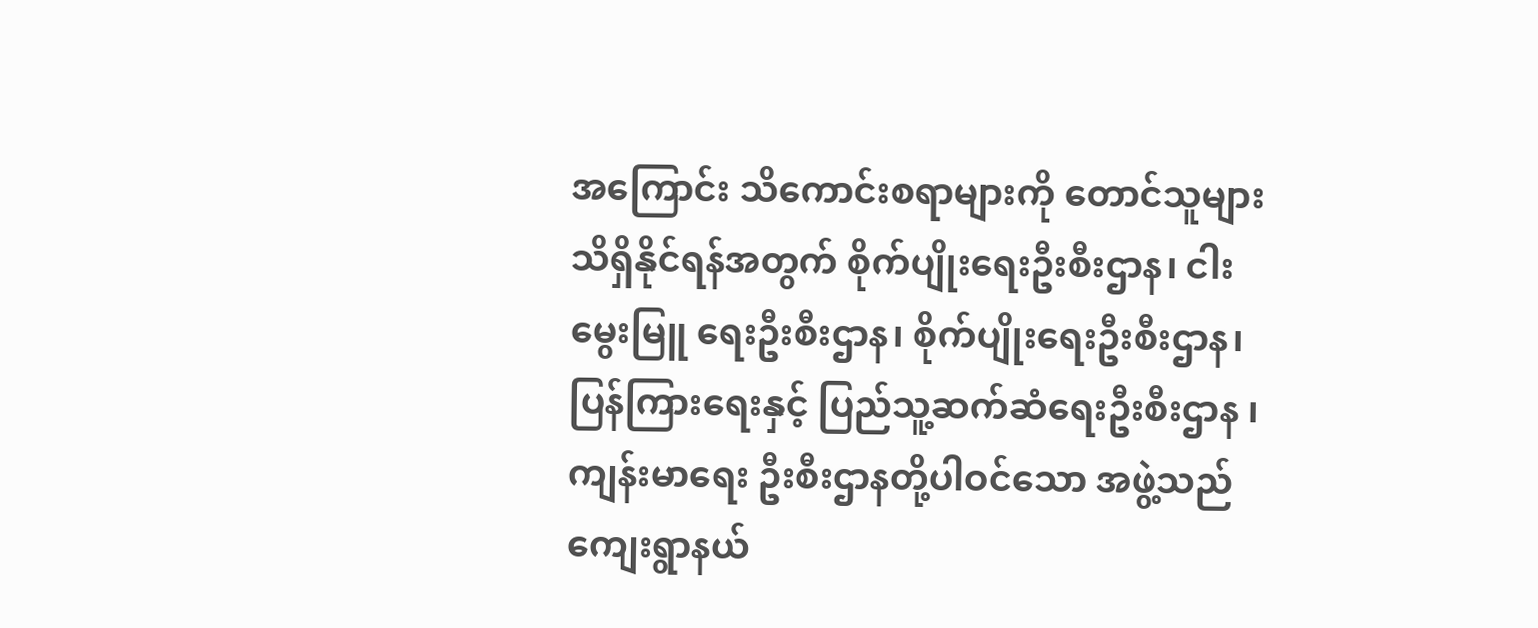အကြောင်း သိကောင်းစရာများကို တောင်သူများ သိရှိနိုင်ရန်အတွက် စိုက်ပျိုးရေးဦးစီးဌာန၊ ငါးမွေးမြူ ရေးဦးစီးဌာန၊ စိုက်ပျိုးရေးဦးစီးဌာန၊ ပြန်ကြားရေးနှင့် ပြည်သူ့ဆက်ဆံရေးဦးစီးဌာန ၊ ကျန်းမာရေး ဦးစီးဌာနတို့ပါဝင်သော အဖွဲ့သည် ကျေးရွာနယ်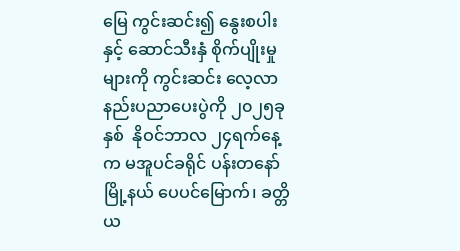မြေ ကွင်းဆင်း၍ နွေးစပါးနှင့် ဆောင်သီးနှံ စိုက်ပျိုးမှုများကို ကွင်းဆင်း လေ့လာနည်းပညာပေးပွဲကို ၂၀၂၅ခုနှစ်  နိုဝင်ဘာလ ၂၄ရက်နေ့က မအူပင်ခရိုင် ပန်းတနော်မြို့နယ် ပေပင်မြောက်၊ ခတ္တိယ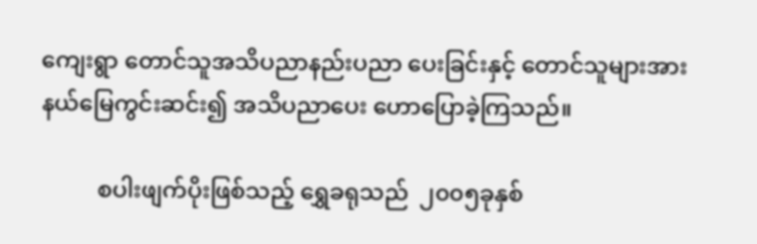ကျေးရွာ တောင်သူအသိပညာနည်းပညာ ပေးခြင်းနှင့် တောင်သူများအား နယ်မြေကွင်းဆင်း၍ အသိပညာပေး ဟောပြောခဲ့ကြသည်။

          စပါးဖျက်ပိုးဖြစ်သည့် ရွှေခရုသည်  ၂၀၀၅ခုနှစ်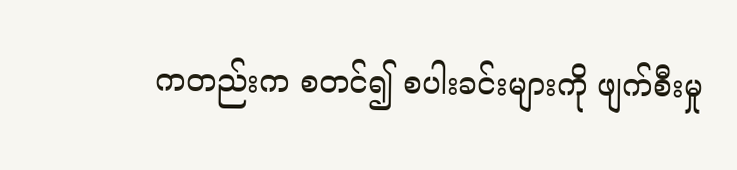ကတည်းက စတင်၍ စပါးခင်းများကို ဖျက်စီးမှု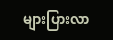များပြားလာ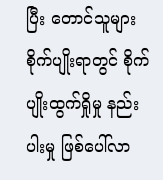ပြီး တောင်သူများ စိုက်ပျိုးရာတွင် စိုက်ပျိုးထွက်ရှိုမှု နည်းပါးမှု ဖြစ်ပေါ်လာ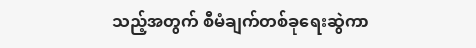သည့်အတွက် စီမံချက်တစ်ခုရေးဆွဲကာ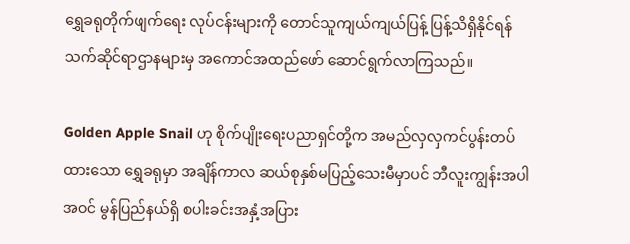ရွှေခရုတိုက်ဖျက်ရေး လုပ်ငန်းများကို တောင်သူကျယ်ကျယ်ပြန့် ပြန့်သိရှိနိုင်ရန် သက်ဆိုင်ရာဌာနများမှ အကောင်အထည်ဖော် ဆောင်ရွက်လာကြသည်။

Golden Apple Snail ဟု စိုက်ပျိုးရေးပညာရှင်တို့က အမည်လှလှကင်ပွန်းတပ်ထားသော ရွှေခရုမှာ အချိန်ကာလ ဆယ်စုနှစ်မပြည့်သေးမီမှာပင် ဘီလူးကျွန်းအပါအဝင် မွန်ပြည်နယ်ရှိ စပါးခင်းအနှံ့အပြား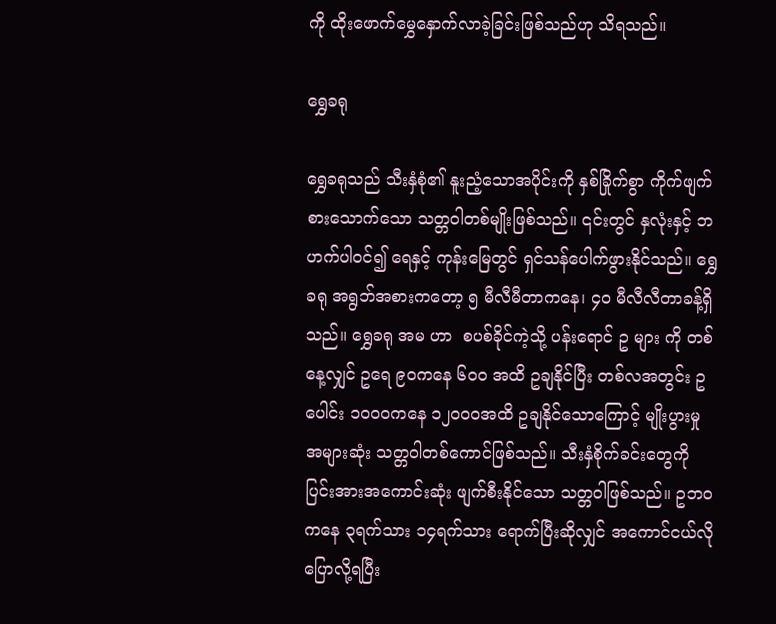ကို ထိုးဖောက်မွှေနှောက်လာခဲ့ခြင်းဖြစ်သည်ဟု သိရသည်။

ရွှေခရု

ရွှေခရုသည် သီးနှံစုံ၏ နူးညံ့သောအပိုင်းကို နှစ်ခြိုက်စွာ ကိုက်ဖျက်စားသောက်သော သတ္တဝါတစ်မျိုးဖြစ်သည်။ ၎င်းတွင် နှလုံးနှင့် ဘဟက်ပါဝင်၍ ရေနှင့် ကုန်းမြေတွင် ရှင်သန်ပေါက်ဖွားနိုင်သည်။ ရွှေခရု အရွဘ်အစားကတော့ ၅ မီလီမီတာကနေ၊ ၄၀ မီလီလီတာခန့်ရှိသည်။ ရွှေခရု အမ ဟာ  စပစ်ခိုင်ကဲ့သို့ ပန်းရောင် ဥ များ ကို တစ်နေ့လျှင် ဥရေ ၉၀ကနေ ၆၀၀ အထိ ဥချနိုင်ပြီး တစ်လအတွင်း ဥပေါင်း ၁၀၀၀ကနေ ၁၂၀၀၀အထိ ဥချနိုင်သောကြောင့် မျိုးပွားမှု အများဆုံး သတ္တဝါတစ်ကောင်ဖြစ်သည်။ သီးနှံစိုက်ခင်းတွေကို ပြင်းအားအကောင်းဆုံး ဖျက်စီးနိုင်သော သတ္တဝါဖြစ်သည်။ ဥဘဝကနေ ၃ရက်သား ၁၄ရက်သား ရောက်ပြီးဆိုလျှင် အကောင်ငယ်လိုပြောလို့ရပြီး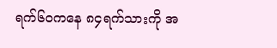ရက်၆၀ကနေ ၈၄ရက်သားကို အ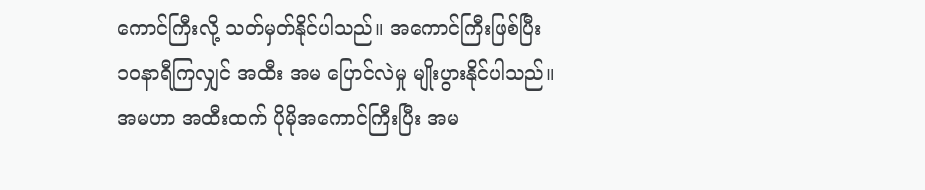ကောင်ကြီးလို့ သတ်မှတ်နိုင်ပါသည်။ အကောင်ကြီးဖြစ်ပြီး ၁၀နာရီကြလျှင် အထီး အမ ပြောင်လဲမှု မျိုးပွားနိုင်ပါသည်။ အမဟာ အထီးထက် ပိုမိုအကောင်ကြီးပြီး အမ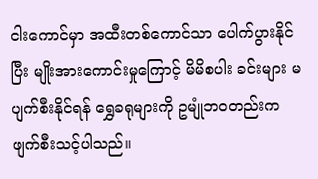ငါးကောင်မှာ အထီးတစ်ကောင်သာ ပေါက်ပွားနိုင်ပြီး မျိုးအားကောင်းမှုကြောင့် မိမိစပါး ခင်းများ မပျက်စီးနိုင်ရန် ရွှေခရုများကို ဥမျုံဘဝတည်းက ဖျက်စီးသင့်ပါသည်။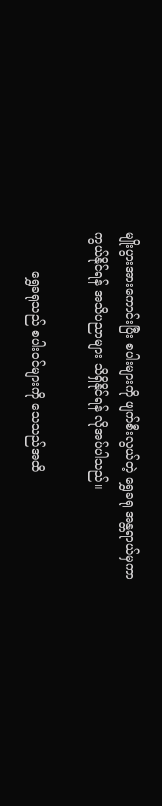မျိုးပွားအားကောင်းပြီး စပါးများကို ဖျက်စီးလွယ်တဲ့ ရွှေခရု အန္တရာယ်မှကာကွယ်နိုင်ရန် အသိပညာများ သိရှိနိုင်ရန် လိုအပ်ပါသည်။

          ရွှေခရုသည် စပါးဝင်များကို သေသည်အထိ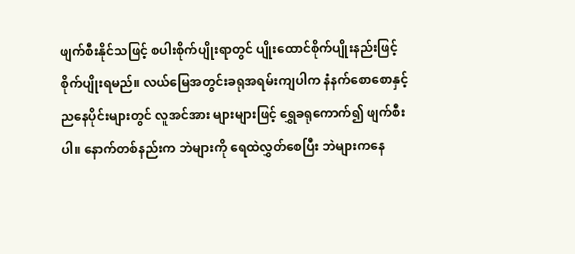ဖျက်စီးနိုင်သဖြင့် စပါးစိုက်ပျိုးရာတွင် ပျိုးထောင်စိုက်ပျိုးနည်းဖြင့် စိုက်ပျိုးရမည်။ လယ်မြေအတွင်းခရုအရမ်းကျပါက နံနက်စောစောနှင့် ညနေပိုင်းများတွင် လူအင်အား များများဖြင့် ရွှေခရုကောက်၍ ဖျက်စီးပါ။ နောက်တစ်နည်းက ဘဲများကို ရေထဲလွှတ်စေပြီး ဘဲများကနေ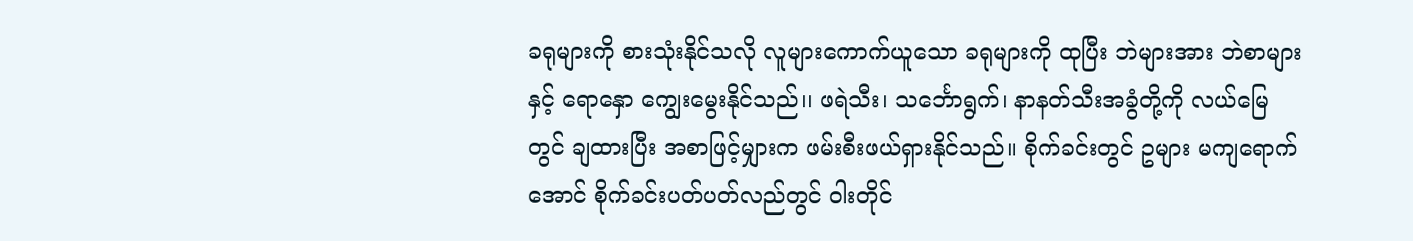ခရုများကို စားသုံးနိုင်သလို လူများကောက်ယူသော ခရုများကို ထုပြီး ဘဲများအား ဘဲစာများနှင့် ရောနှော ကျွေးမွေးနိုင်သည်၊၊ ဖရဲသီး၊ သင်္ဘောရွက်၊ နာနတ်သီးအခွံတို့ကို လယ်မြေတွင် ချထားပြီး အစာဖြင့်မျှားက ဖမ်းစီးဖယ်ရှားနိုင်သည်။ စိုက်ခင်းတွင် ဥများ မကျရောက်အောင် စိုက်ခင်းပတ်ပတ်လည်တွင် ဝါးတိုင်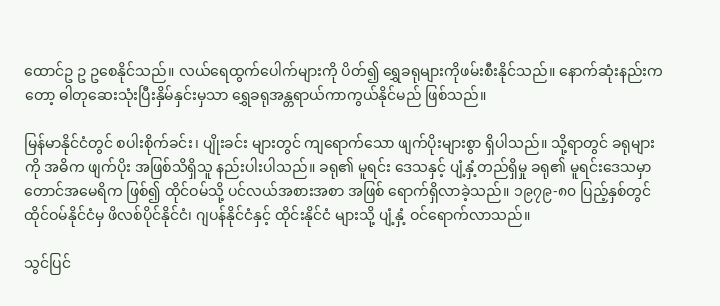ထောင်ဥ ဥ ဥစေနိုင်သည်။ လယ်ရေထွက်ပေါက်များကို ပိတ်၍ ရွှေခရုများကိုဖမ်းစီးနိုင်သည်။ နောက်ဆုံးနည်းကတော့ ဓါတုဆေးသုံးပြီးနှိမ်နှင်းမှသာ ရွှေခရုအန္တရာယ်ကာကွယ်နိုင်မည် ဖြစ်သည်။

မြန်မာနိုင်ငံတွင် စပါးစိုက်ခင်း၊ ပျိုးခင်း များတွင် ကျရောက်သော ဖျက်ပိုးများစွာ ရှိပါသည်။ သို့ရာတွင် ခရုများကို အဓိက ဖျက်ပိုး အဖြစ်သိရှိသူ နည်းပါးပါသည်။ ခရု၏ မူရင်း ဒေသနှင့် ပျံ့နှံ့တည်ရှိမှု ခရု၏ မူရင်းဒေသမှာ တောင်အမေရိက ဖြစ်၍ ထိုင်ဝမ်သို့ ပင်လယ်အစားအစာ အဖြစ် ရောက်ရှိလာခဲ့သည်။ ၁၉၇၉-၈၀ ပြည့်နှစ်တွင် ထိုင်ဝမ်နိုင်ငံမှ ဖိလစ်ပိုင်နိုင်ငံ၊ ဂျပန်နိုင်ငံနှင့် ထိုင်းနိုင်ငံ များသို့ ပျံ့နှံ့ ဝင်ရောက်လာသည်။

သွင်ပြင်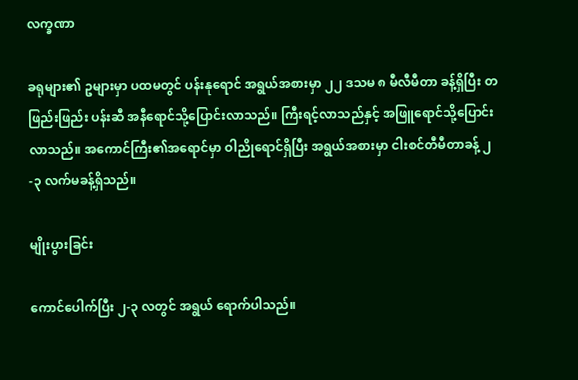လက္ခဏာ

ခရုများ၏ ဥများမှာ ပထမတွင် ပန်းနုရောင် အရွယ်အစားမှာ ၂၂ ဒသမ ၈ မီလီမီတာ ခန့်ရှိပြီး တဖြည်းဖြည်း ပန်းဆီ အနီရောင်သို့ပြောင်းလာသည်။ ကြီးရင့်လာသည်နှင့် အဖြူရောင်သို့ပြောင်းလာသည်။ အကောင်ကြီး၏အရောင်မှာ ဝါညိုရောင်ရှိပြီး အရွယ်အစားမှာ ငါးစင်တီမီတာခန့် ၂-၃ လက်မခန့်ရှိသည်။

မျိုးပွားခြင်း

ကောင်ပေါက်ပြီး ၂-၃ လတွင် အရွယ် ရောက်ပါသည်။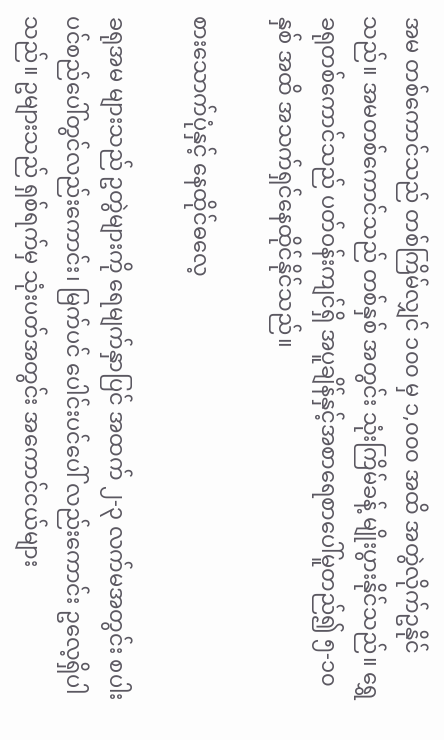အမ တစ်ကောင်သည် တစ်ကြိမ်လျှင် ၁၀၀ မှ ၁,၀၀၀ အထိ အတွဲလိုက်ဥနိုင်သည်။ အမတစ်ကောင်သည် တစ်နှစ် အတွင်း သုံးကြိမ်ခန့် မျိုးပွားနိုင်သည်။ ရွှေ ခရုတစ်ကောင်သည် ပတ်ဝန်းကျင်ရှိ အပူချိန်နှင့်အစာရေစာပေါ်မူတည်၍ ၅-၁၀ နှစ် အထိ အသက်ရှင်နေထိုင်နိုင်သည်။

စားသောက်ပုံနှင့် နေထိုင်ဓလေ့

ခရုအမ များသည် ဥတွဲများကို ရေမျက်နှာပြင် အထက် ၂-၃ လက်မအတွင်း စပါး ပင်စည်ပေါ်တွင်လည်းကောင်း၊ မြက်ပင် ပေါင်းပင်ပေါ် လည်းကောင်း ဥလေ့ရှိပါ သည်။ ဥများသည် ရှစ်ရက်မှ သုံးပတ်အတွင်း အကောင်ငယ်များ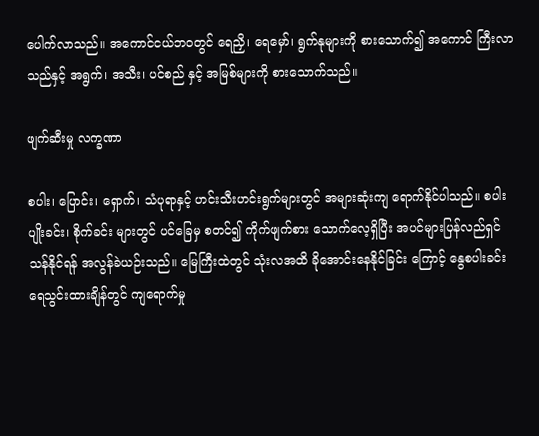ပေါက်လာသည်။ အကောင်ငယ်ဘဝတွင် ရေညှိ၊ ရေမှော်၊ ရွက်နုများကို စားသောက်၍ အကောင် ကြီးလာသည်နှင့် အရွက်၊ အသီး၊ ပင်စည် နှင့် အမြစ်များကို စားသောက်သည်။

ဖျက်ဆီးမှု လက္ခဏာ

စပါး၊ ပြောင်း၊ ရှောက်၊ သံပုရာနှင့် ဟင်းသီးဟင်းရွက်များတွင် အများဆုံးကျ ရောက်နိုင်ပါသည်။ စပါးပျိုးခင်း၊ စိုက်ခင်း များတွင် ပင်ခြေမှ စတင်၍ ကိုက်ဖျက်စား သောက်လေ့ရှိပြီး အပင်များပြန်လည်ရှင် သန်နိုင်ရန် အလွန်ခဲယဉ်းသည်။ မြေကြီးထဲတွင် သုံးလအထိ ခိုအောင်းနေနိုင်ခြင်း ကြောင့် နွေစပါးခင်းရေသွင်းထားချိန်တွင် ကျရောက်မှု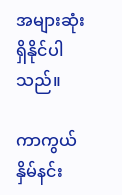အများဆုံး ရှိနိုင်ပါသည်။

ကာကွယ်နှိမ်နင်း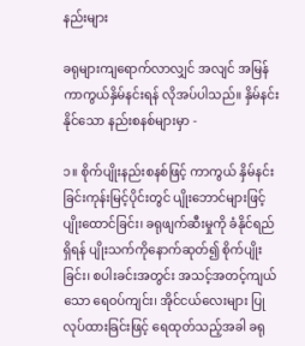နည်းများ

ခရုများကျရောက်လာလျှင် အလျင် အမြန်ကာကွယ်နှိမ်နင်းရန် လိုအပ်ပါသည်။ နှိမ်နင်းနိုင်သော နည်းစနစ်များမှာ -

၁။ စိုက်ပျိုးနည်းစနစ်ဖြင့် ကာကွယ် နှိမ်နင်းခြင်းကုန်းမြင့်ပိုင်းတွင် ပျိုးဘောင်များဖြင့် ပျိုးထောင်ခြင်း၊ ခရုဖျက်ဆီးမှုကို ခံနိုင်ရည် ရှိရန် ပျိုးသက်ကိုနောက်ဆုတ်၍ စိုက်ပျိုး ခြင်း၊ စပါးခင်းအတွင်း အသင့်အတင့်ကျယ်သော ရေဝပ်ကျင်း၊ အိုင်ငယ်လေးများ ပြု လုပ်ထားခြင်းဖြင့် ရေထုတ်သည့်အခါ ခရု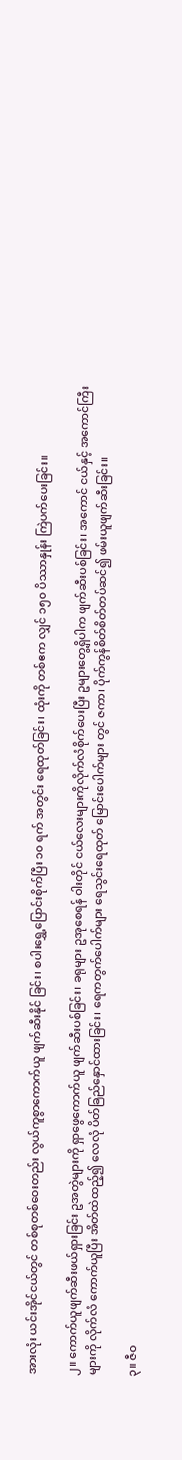အားလုံး ယင်းအိုင်ငယ်တွင် တစ်စုတစ်ဝေးတည်း လွယ်ကူစွာကောက်ယူ ဖျက်ဆီးနိုင် ခြင်း၊ စပါးရွှေ့ပြောင်းစိုက်ပြီး ၁၀ ရက် အတွင်း ရေထုတ်ခြင်း၊ ထုံးကို တစ်ဧက လျှင် ၁၅၀ ပိဿာနှုန်း ကြဲပက်ပေးခြင်း။

၂။ ကောက်ယူဖျက်ဆီးဖယ်ရှားခြင်း ဥအတွဲများကို ရှာဖွေကောက်ယူ ဖျက်ဆီးပစ်ခြင်း၊ ခရုများ ဥအုစေရန် ဝါးတိုင် ငယ်လေးများကိုလိုက်လံစိုက်ပေးပြီး ဥများတွေ့ရှိပါက ဖျက်ဆီးပစ်ခြင်း၊ အကောင် ငယ်နှင့် အကောင်ကြီးများကို လိုက်လံ ကောက်ယူပြီး အိတ်ထဲထည့်၍ လေလုံ ပိတ်ခြည်နှောင်ထားခြင်း၊ ရေကတွက်ပေါက်များ ရေသွင်းရေထုတ် မြောင်းပေါက်များ တွင် ဇကာ၊ ပိုက်ကွန်စိတ်စိတ်တပ်ဆင်၍ ဖမ်းယူဖျက်ဆီးခြင်း။

၃။ ဇီဝ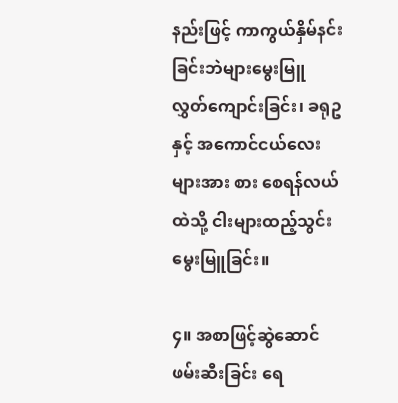နည်းဖြင့် ကာကွယ်နှိမ်နင်းခြင်းဘဲများမွေးမြူ လွှတ်ကျောင်းခြင်း၊ ခရုဥနှင့် အကောင်ငယ်လေးများအား စား စေရန်လယ်ထဲသို့ ငါးများထည့်သွင်းမွေးမြူခြင်း။

၄။ အစာဖြင့်ဆွဲဆောင်ဖမ်းဆီးခြင်း ရေ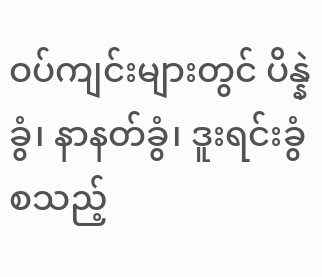ဝပ်ကျင်းများတွင် ပိန္နဲခွံ၊ နာနတ်ခွံ၊ ဒူးရင်းခွံ စသည့်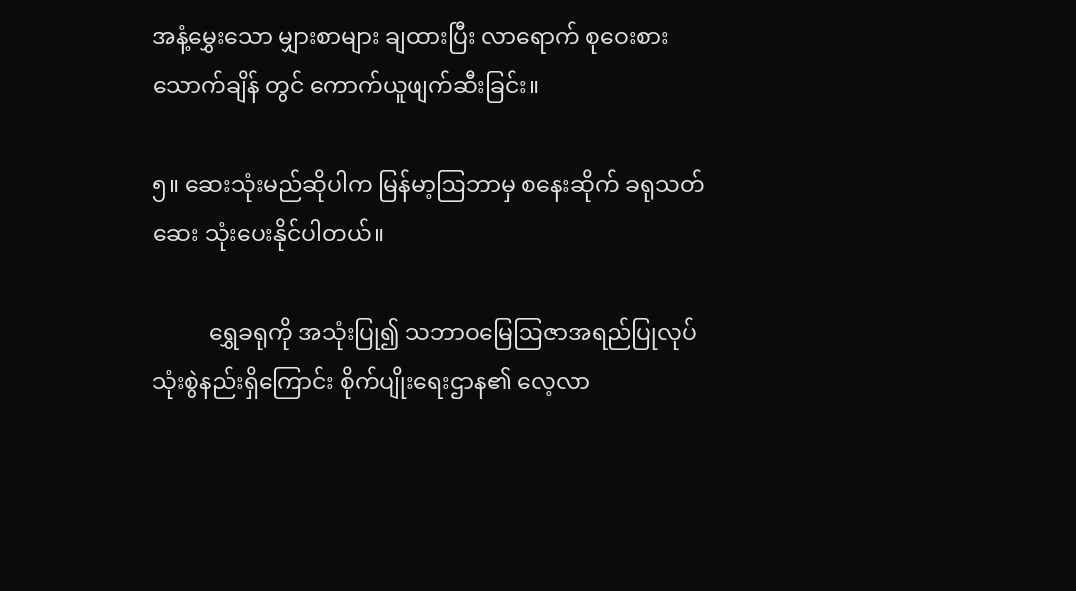အနံ့မွှေးသော မျှားစာများ ချထားပြီး လာရောက် စုဝေးစားသောက်ချိန် တွင် ကောက်ယူဖျက်ဆီးခြင်း။

၅။ ဆေးသုံးမည်ဆိုပါက မြန်မာ့ဩဘာမှ စနေးဆိုက် ခရုသတ်ဆေး သုံးပေးနိုင်ပါတယ်။

          ရွှေခရုကို အသုံးပြု၍ သဘာဝမြေဩဇာအရည်ပြုလုပ်သုံးစွဲနည်းရှိကြောင်း စိုက်ပျိုးရေးဌာန၏ လေ့လာ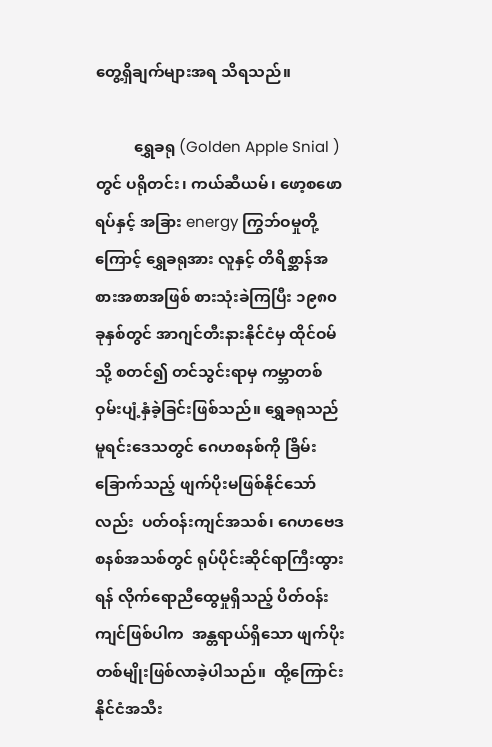တွေ့ရှိချက်များအရ သိရသည်။

          ရွှေခရု (Golden Apple Snial ) တွင် ပရိုတင်း၊ ကယ်ဆီယမ်၊ ဖော့စဖောရပ်နှင့် အခြား energy ကြွဘ်ဝမှုတို့ကြောင့် ရွှေခရုအား လူနှင့် တိရိစ္ဆာန်အစားအစာအဖြစ် စားသုံးခဲကြပြီး ၁၉၈၀ခုနှစ်တွင် အာဂျင်တီးနားနိုင်ငံမှ ထိုင်ဝမ်သို့ စတင်၍ တင်သွင်းရာမှ ကမ္ဘာတစ်ဝှမ်းပျံ့နှံခဲ့ခြင်းဖြစ်သည်။ ရွှေခရုသည် မူရင်းဒေသတွင် ဂေဟစနစ်ကို ခြိမ်းခြောက်သည့် ဖျက်ပိုးမဖြစ်နိုင်သော်လည်း  ပတ်ဝန်းကျင်အသစ်၊ ဂေဟဗေဒစနစ်အသစ်တွင် ရုပ်ပိုင်းဆိုင်ရာကြီးထွားရန် လိုက်ရောညီထွေမှုရှိသည့် ပိတ်ဝန်းကျင်ဖြစ်ပါက  အန္တရာယ်ရှိသော ဖျက်ပိုးတစ်မျိုးဖြစ်လာခဲ့ပါသည်။  ထို့ကြောင်းနိုင်ငံအသီး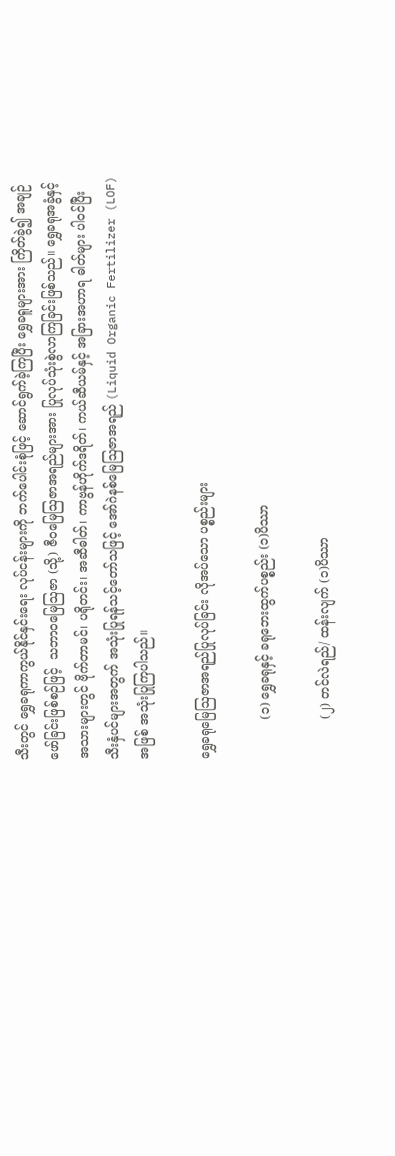သီးတွင် ရွှေခရုကာကွယ်နိုင်နှင်းရေး လုပ်ငန်းများကို ဘက်ပေါင်းစုံဖြင့် ဆောင်ရွက်ခဲ့ကြပြီး ရွှေခရူများအား ကြိတ်ခွဲ၍ အချဉ်ဖော်ခြင်းဖြစ်စဉ်ဖြင့်  သဘာဝမြေဩဇာ (သို့) ဇီဝမြေဩဇာအရည်များအား ပြုလုပ်သုံးစွဲလာကြခြင်းဖြစ်သည်။ ရွှေခရုအခွံနှင့် အသားများတွင် ဗိုက်တာမင်၊ ပရိုတင်း၊ အဆီဓါတ်၊ ကာဗွန်ဟိုက်ဒရိတ်၊ ကယ်ဆီယမ်နှင့် အခြားအဟာရ ဓါတ်များ ပါဝင်ပြီး သီးနှံပင်များအတွက် အသုံးပြုရန်သင့်တော်သဖြင့် အော်ဂဲနစ်မြေဩဇာအရည် (Liquid Organic Fertilizer (LOF) အဖြစ် အသုံးပြုကြပါသည်။

ရွှေခရုမြေဩဇာအရည်ပြုလုပ်ခြင်း လိုအပ်သော ပစ္စည်းများ

          (၁) ရွှေခရုနှင့် ခရုဘေးထွက်ပစ္စည်း (၁)ပိဿာ

          (၂) တင်လဲရည်/ ထန်းလျက် (၁)ပိဿာ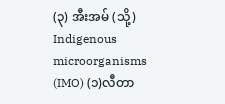(၃) အီးအမ် (သို့) Indigenous microorganisms (IMO) (၁)လီတာ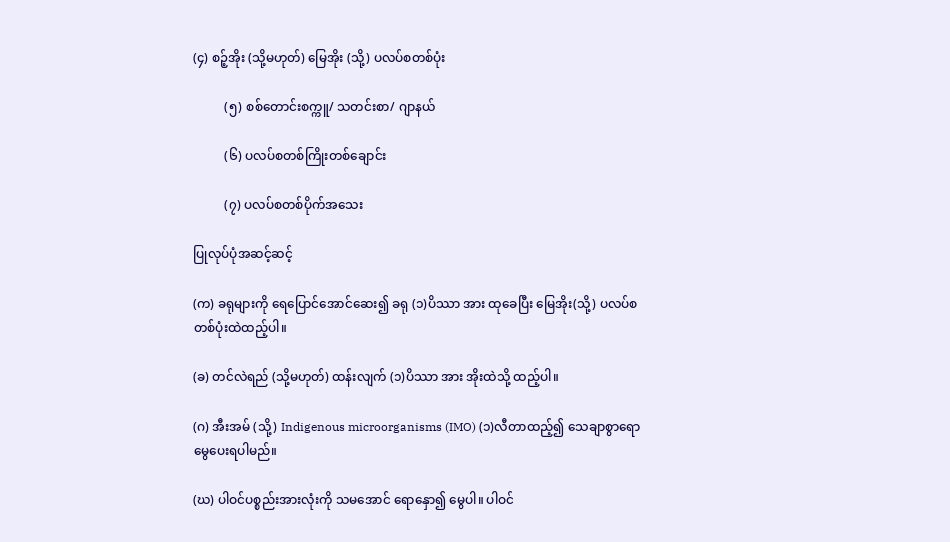(၄) စဉ့်အိုး (သို့မဟုတ်) မြေအိုး (သို့) ပလပ်စတစ်ပုံး

          (၅) စစ်တောင်းစက္ကူ/ သတင်းစာ/ ဂျာနယ်

          (၆) ပလပ်စတစ်ကြိုးတစ်ချောင်း

          (၇) ပလပ်စတစ်ပိုက်အသေး

ပြုလုပ်ပုံအဆင့်ဆင့်

(က) ခရုများကို ရေပြောင်အောင်ဆေး၍ ခရု (၁)ပိဿာ အား ထုခေပြီး မြေအိုး(သို့) ပလပ်စတစ်ပုံးထဲထည့်ပါ။

(ခ) တင်လဲရည် (သို့မဟုတ်) ထန်းလျက် (၁)ပိဿာ အား အိုးထဲသို့ ထည့်ပါ။

(ဂ) အီးအမ် (သို့) Indigenous microorganisms (IMO) (၁)လီတာထည့်၍ သေချာစွာရောမွေပေးရပါမည်။

(ဃ) ပါဝင်ပစ္စည်းအားလုံးကို သမအောင် ရောနှော၍ မွေပါ။ ပါဝင်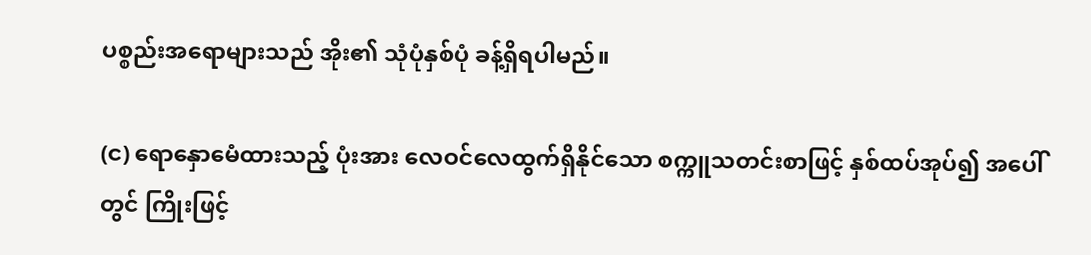ပစ္စည်းအ‌ရောများသည် အိုး၏ သုံပုံနှစ်ပုံ ခန့်ရှိရပါမည်။

(င) ရောနှောမေံထားသည့် ပုံးအား လေဝင်လေထွက်ရှိနိုင်သော စက္ကူသတင်းစာဖြင့် နှစ်ထပ်အုပ်၍ အပေါ်တွင် ကြိုးဖြင့်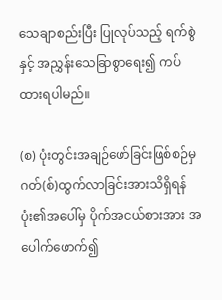သေချာစည်းပြီး ပြုလုပ်သည့် ရက်စွဲနှင့် အညွှန်းသေခြာစွာရေး၍ ကပ်ထားရပါမည်။

(စ) ပုံးတွင်းအချဉ်ဖော်ခြင်းဖြစ်စဉ်မှ ဂတ်(စ်)ထွက်လာခြင်းအားသိရှိရန် ပုံး၏အပေါ်မှ ပိုက်အငယ်စားအား အပေါက်ဖောက်၍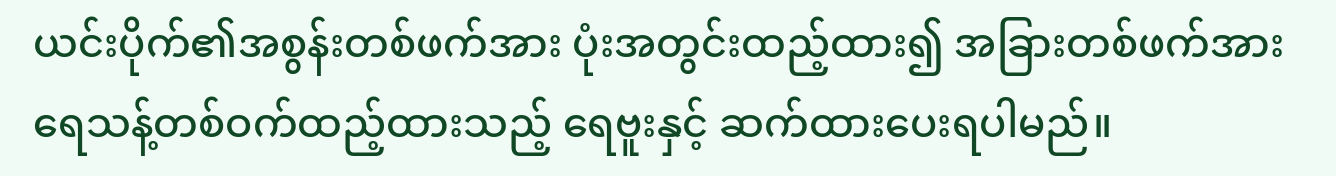ယင်းပိုက်၏အစွန်းတစ်ဖက်အား ပုံးအတွင်းထည့်ထား၍ အခြားတစ်ဖက်အား ရေသန့်တစ်ဝက်ထည့်ထားသည့် ရေဗူးနှင့် ဆက်ထားပေးရပါမည်။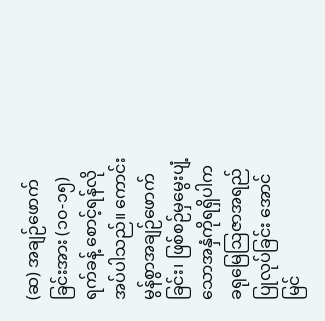(ဆ) အချဉ်ဖောက်ခြင်းအား (၁၀-၁၅)ရက်ခန့် စောင့်ရန်လိုအပ်ပါသည်။ ကောင်းမွန်စွာအချဉ်ဖောက်ခြင်း၊ ဖြစ်စဉ်မှမွေးပျံ့သောအနှံကိုရရှိပါက  ခရုမြေဩဇာအရည်ပြုလုပ်ခြင်း အောင်မြင်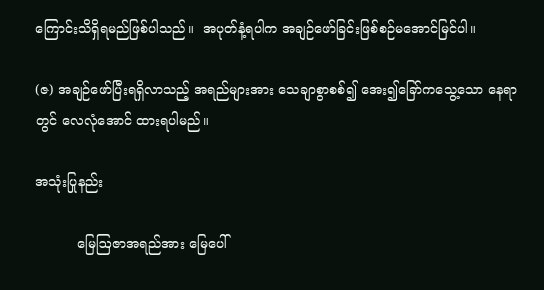ကြောင်းသိရှိရမည်ဖြစ်ပါသည်။  အပုတ်နံ့ရပါက အချဉ်ဖော်ခြင်းဖြစ်စဉ်မအောင်မြင်ပါ။

(ဇ) အချဉ်ဖော်ပြီးရရှိလာသည့် အရည်များအား သေချာစွာစစ်၍ အေး၍ခြော်ကသွေ့သော နေရာတွင် လေလုံအောင် ထားရပါမည်။

အသုံးပြုနည်း

          မြေဩဇာအရည်အား မြေပေါ်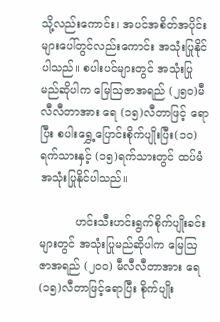သို့လည်းကောင်း၊ အပင်အစိတ်အပိုင်းများပေါ်တွင်လည်းကောင်း အသုံးပြုနိုင်ပါသည်။ စပါးပင်များတွင် အသုံးပြုမည်ဆိုပါက မြေဩဇာအရည် (၂၅၀)မီလီလီတာအား ရေ (၁၅)လီတာဖြင့် ရောပြီး စပါးရွှေ့ပြောင်းစိုက်ပျိုးပြီး(၁၀)ရက်သားနှင့် (၁၅)ရက်သားတွင် ထပ်မံအသုံးပြုနိုင်ပါသည်။

          ဟင်းသီးဟင်းရွက်စိုက်ပျိုးခင်းများတွင် အသုံးပြုမည်ဆိုပါက မြေဩဇာအရည် (၂၀၀) မီလီလီတာအား ‌ရေ (၁၅)လီတာဖြင့်ရောပြီး စိုက်ပျိုး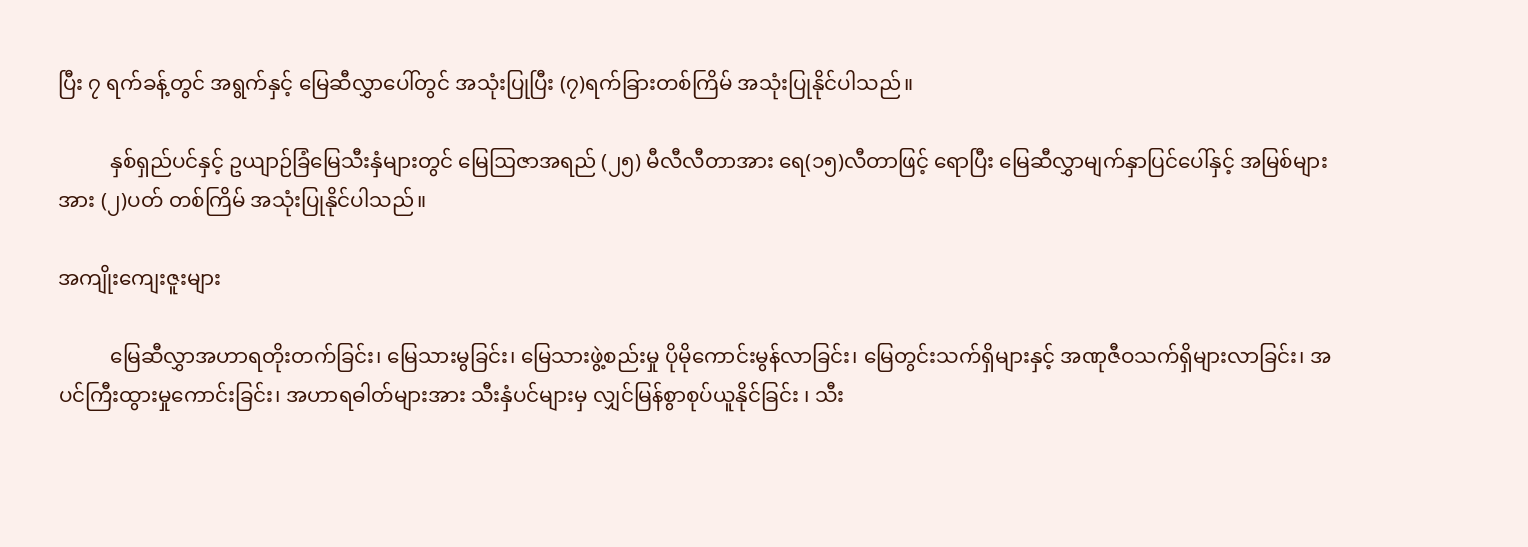ပြီး ၇ ရက်ခန့်တွင် အရွက်နှင့် မြေဆီလွှာပေါ်တွင် အသုံးပြုပြီး (၇)ရက်ခြားတစ်ကြိမ် အသုံးပြုနိုင်ပါသည်။

          နှစ်ရှည်ပင်နှင့် ဥယျာဉ်ခြံမြေသီးနှံများတွင် မြေဩဇာအရည် (၂၅) မီလီလီတာအား ရေ(၁၅)လီတာဖြင့်‌ ရောပြီး မြေဆီလွှာမျက်နှာပြင်ပေါ်နှင့် အမြစ်များအား (၂)ပတ် တစ်ကြိမ် အသုံးပြုနိုင်ပါသည်။

အကျိုးကျေးဇူးများ

          မြေဆီလွှာအဟာရတိုးတက်ခြင်း၊ မြေသားမွခြင်း၊ မြေသားဖွဲ့စည်းမှု ပိုမိုကောင်းမွန်လာခြင်း၊ မြေတွင်းသက်ရှိများနှင့် အဏုဇီဝသက်ရှိများလာခြင်း၊ အပင်ကြီးထွားမှုကောင်းခြင်း၊ အဟာရဓါတ်များအား သီးနှံပင်များမှ လျှင်မြန်စွာစုပ်ယူနိုင်ခြင်း ၊ သီး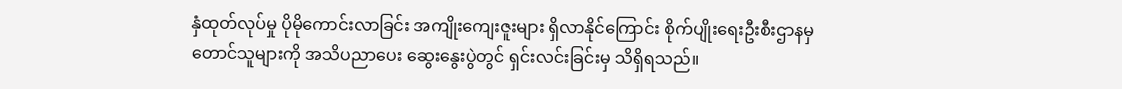နှံထုတ်လုပ်မှု ပိုမိုကောင်းလာခြင်း အကျိုး‌ကျေးဇူးများ ရှိလာနိုင်ကြောင်း စိုက်ပျိုးရေးဦးစီးဌာနမှ တောင်သူများကို အသိပညာပေး ဆွေးနွေးပွဲတွင် ရှင်းလင်းခြင်းမှ သိရှိရသည်။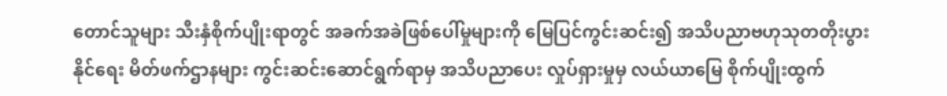တောင်သူများ သီးနှံစိုက်ပျိုးရာတွင် အခက်အခဲဖြစ်ပေါ်မှုများကို မြေပြင်ကွင်းဆင်း၍ အသိပညာဗဟုသုတတိုးပွားနိုင်‌ရေး မိတ်ဖက်ဌာနများ ကွင်းဆင်းဆောင်ရွက်ရာမှ အသိပညာပေး လှုပ်ရှားမှုမှ လယ်ယာမြေ စိုက်ပျိုးထွက်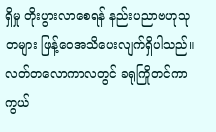ရှိမှု တိုးပွားလာစေရန် နည်းပညာဗဟုသုတများ ဖြန့်ဝေအသိပေးလျက်ရှိပါသည်။ လတ်တလောကာလတွင် ခရုကြိုတင်ကာကွယ်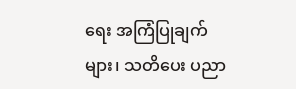ရေး အကြံပြုချက်များ၊ သတိပေး ပညာ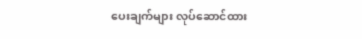ပေးချက်များ လုပ်ဆောင်ထား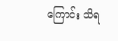ကြောင်း သိရ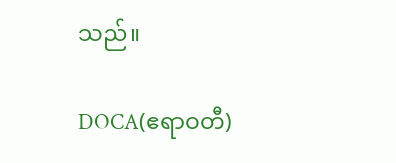သည်။

DOCA(ဧရာဝတီ)